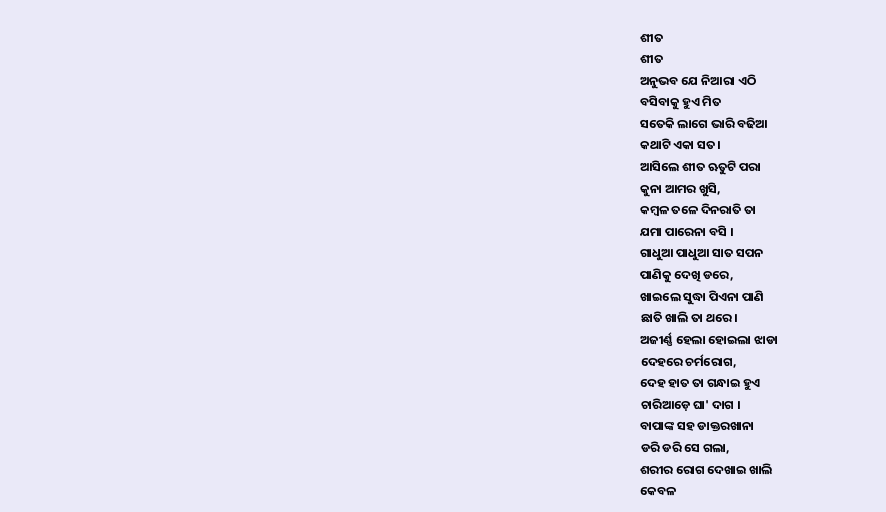ଶୀତ
ଶୀତ
ଅନୁଭବ ଯେ ନିଆରା ଏଠି
ବସିବାକୁ ହୁଏ ମିତ
ସତେକି ଲାଗେ ଭାରି ବଢିଆ
କଥାଟି ଏକା ସତ।
ଆସିଲେ ଶୀତ ଋତୁଟି ପରା
କୁନା ଆମର ଖୁସି,
କମ୍ବଳ ତଳେ ଦିନରାତି ତା
ଯମା ପାରେନା ବସି ।
ଗାଧୁଆ ପାଧୁଆ ସାତ ସପନ
ପାଣିକୁ ଦେଖି ଡରେ,
ଖାଇଲେ ସୁଦ୍ଧା ପିଏନା ପାଣି
ଛାତି ଖାଲି ତା ଥରେ।
ଅଜୀର୍ଣ୍ଣ ହେଲା ହୋଇଲା ଝାଡା
ଦେହରେ ଚର୍ମରୋଗ,
ଦେହ ହାତ ତା ଗନ୍ଧାଇ ହୁଏ
ଚାରିଆଡ଼େ ଘା' ଦାଗ ।
ବାପାଙ୍କ ସହ ଡାକ୍ତରଖାନା
ଡରି ଡରି ସେ ଗଲା,
ଶରୀର ରୋଗ ଦେଖାଇ ଖାଲି
କେବଳ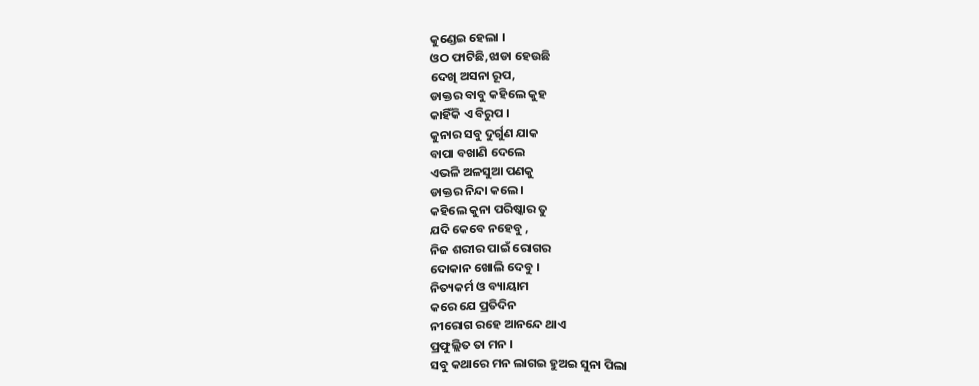କୁଣ୍ଡେଇ ହେଲା ।
ଓଠ ଫାଟିଛି,ଝାଡା ହେଉଛି
ଦେଖି ଅସନା ରୂପ,
ଡାକ୍ତର ବାବୁ କହିଲେ କୁହ
କାହିଁକି ଏ ବିରୁପ ।
କୁନାର ସବୁ ଦୁର୍ଗୁଣ ଯାକ
ବାପା ବଖାଣି ଦେଲେ
ଏଭଳି ଅଳସୁଆ ପଣକୁ
ଡାକ୍ତର ନିନ୍ଦା କଲେ।
କହିଲେ କୁନା ପରିଷ୍କାର ତୁ
ଯଦି କେବେ ନହେବୁ ,
ନିଜ ଶରୀର ପାଇଁ ରୋଗର
ଦୋକାନ ଖୋଲି ଦେବୁ ।
ନିତ୍ୟକର୍ମ ଓ ବ୍ୟାୟାମ
କରେ ଯେ ପ୍ରତିଦିନ
ନୀରୋଗ ରହେ ଆନନ୍ଦେ ଥାଏ
ପ୍ରଫୁଲ୍ଲିତ ତା ମନ ।
ସବୁ କଥାରେ ମନ ଲାଗଇ ହୁଅଇ ସୁନା ପିଲା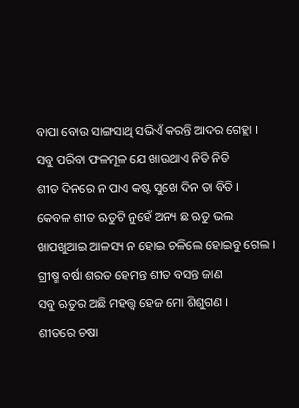ବାପା ବୋଉ ସାଙ୍ଗସାଥି ସଭିଏଁ କରନ୍ତି ଆଦର ଗେହ୍ଲା ।
ସବୁ ପରିବା ଫଳମୂଳ ଯେ ଖାଉଥାଏ ନିତି ନିତି
ଶୀତ ଦିନରେ ନ ପାଏ କଷ୍ଟ ସୁଖେ ଦିନ ତା ବିତି ।
କେବଳ ଶୀତ ଋତୁଟି ନୁହେଁ ଅନ୍ୟ ଛ ଋତୁ ଭଲ
ଖାପଖୁଆଇ ଆଳସ୍ୟ ନ ହୋଇ ଚଳିଲେ ହୋଇବୁ ଗେଲ ।
ଗ୍ରୀଷ୍ମ ବର୍ଷା ଶରତ ହେମନ୍ତ ଶୀତ ବସନ୍ତ ଜାଣ
ସବୁ ଋତୁର ଅଛି ମହତ୍ତ୍ଵ ହେଜ ମୋ ଶିଶୁଗଣ ।
ଶୀତରେ ଚଷା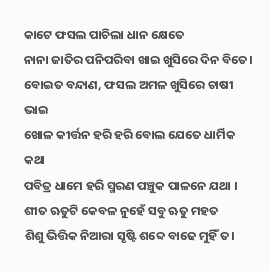କାଟେ ଫସଲ ପାଚିଲା ଧାନ କ୍ଷେତେ
ନାନା ଜାତିର ପନିପରିବା ଖାଇ ଖୁସିରେ ଦିନ ବିତେ।
ବୋଇତ ବନ୍ଦାଣ, ଫସଲ ଅମଳ ଖୁସିରେ ଚାଷୀ ଭାଇ
ଖୋଳ କୀର୍ତ୍ତନ ହରି ହରି ବୋଲ ଯେତେ ଧାର୍ମିକ କଥା
ପବିତ୍ର ଧାମେ ହରି ସ୍ମରଣ ପଞ୍ଚୁକ ପାଳନେ ଯଥା ।
ଶୀତ ଋତୁଟି କେବଳ ନୁହେଁ ସବୁ ଋତୁ ମହତ
ଶିଶୁ ଭିତ୍ତିକ ନିଆରା ସୃଷ୍ଟି ଶବ୍ଦେ ବାଢେ ମୁହିଁ ତ।